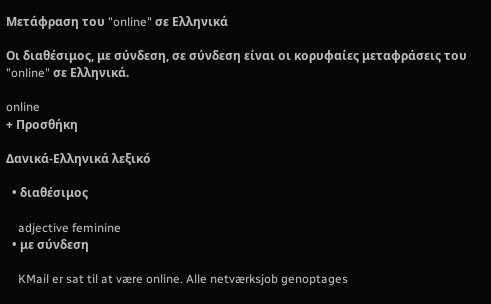Μετάφραση του "online" σε Ελληνικά

Οι διαθέσιμος, με σύνδεση, σε σύνδεση είναι οι κορυφαίες μεταφράσεις του "online" σε Ελληνικά.

online
+ Προσθήκη

Δανικά-Ελληνικά λεξικό

  • διαθέσιμος

    adjective feminine
  • με σύνδεση

    KMail er sat til at være online. Alle netværksjob genoptages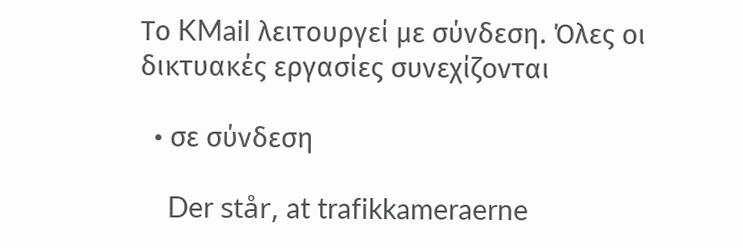Το KMail λειτουργεί με σύνδεση. Όλες οι δικτυακές εργασίες συνεχίζονται

  • σε σύνδεση

    Der står, at trafikkameraerne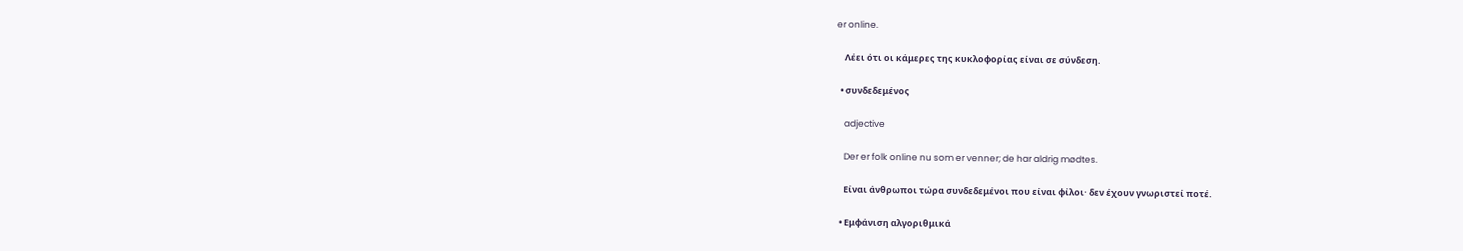er online.

    Λέει ότι οι κάμερες της κυκλοφορίας είναι σε σύνδεση.

  • συνδεδεμένος

    adjective

    Der er folk online nu som er venner; de har aldrig mødtes.

    Είναι άνθρωποι τώρα συνδεδεμένοι που είναι φίλοι· δεν έχουν γνωριστεί ποτέ.

  • Εμφάνιση αλγοριθμικά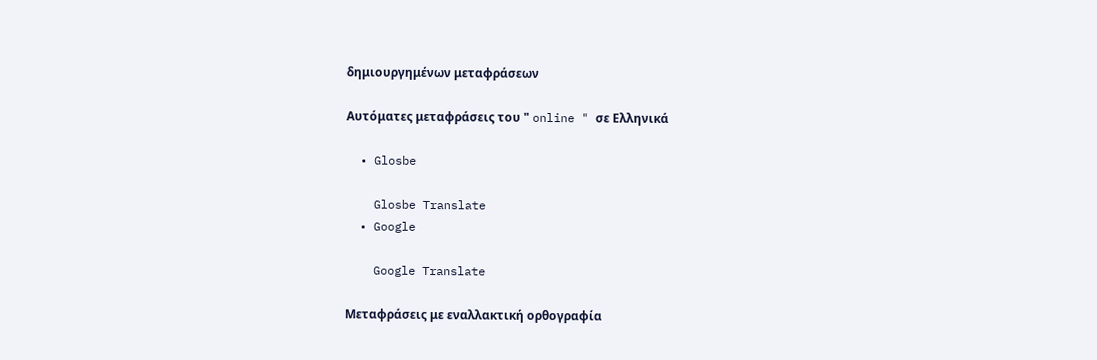δημιουργημένων μεταφράσεων

Αυτόματες μεταφράσεις του " online " σε Ελληνικά

  • Glosbe

    Glosbe Translate
  • Google

    Google Translate

Μεταφράσεις με εναλλακτική ορθογραφία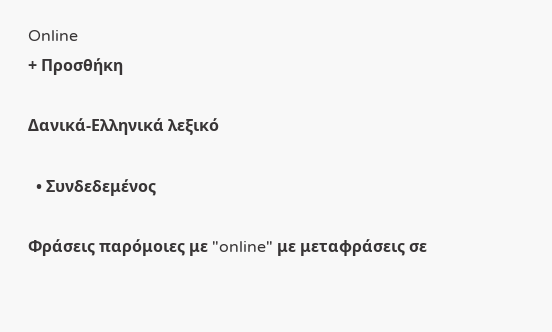Online
+ Προσθήκη

Δανικά-Ελληνικά λεξικό

  • Συνδεδεμένος

Φράσεις παρόμοιες με "online" με μεταφράσεις σε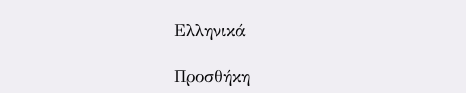Ελληνικά

Προσθήκη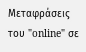Μεταφράσεις του "online" σε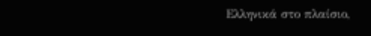Ελληνικά στο πλαίσιο,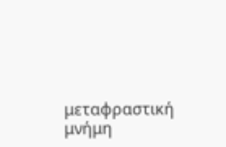μεταφραστική μνήμη